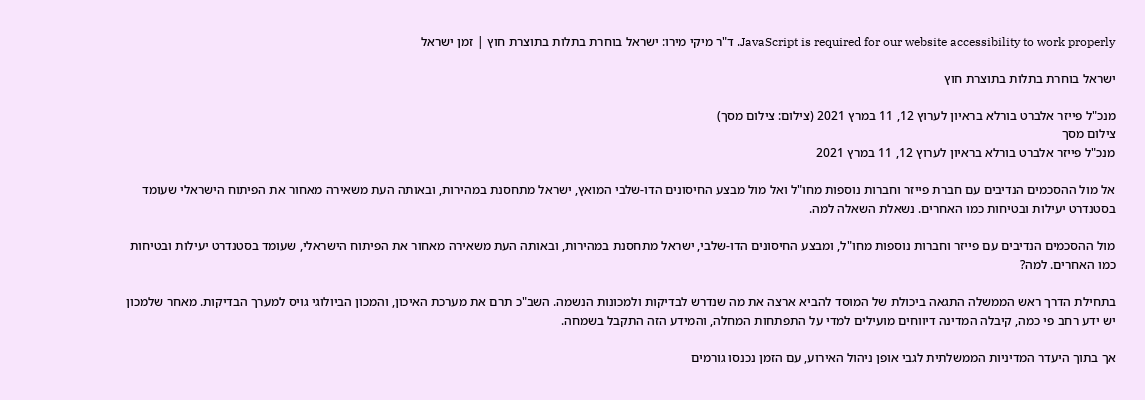JavaScript is required for our website accessibility to work properly. ד"ר מיקי מירו: ישראל בוחרת בתלות בתוצרת חוץ | זמן ישראל

ישראל בוחרת בתלות בתוצרת חוץ

מנכ"ל פייזר אלברט בורלא בראיון לערוץ 12, 11 במרץ 2021 (צילום: צילום מסך)
צילום מסך
מנכ"ל פייזר אלברט בורלא בראיון לערוץ 12, 11 במרץ 2021

אל מול ההסכמים הנדיבים עם חברת פייזר וחברות נוספות מחו"ל ואל מול מבצע החיסונים הדו-שלבי המואץ, ישראל מתחסנת במהירות, ובאותה העת משאירה מאחור את הפיתוח הישראלי שעומד בסטנדרט יעילות ובטיחות כמו האחרים. נשאלת השאלה למה.

מול ההסכמים הנדיבים עם פייזר וחברות נוספות מחו"ל, ומבצע החיסונים הדו-שלבי, ישראל מתחסנת במהירות, ובאותה העת משאירה מאחור את הפיתוח הישראלי, שעומד בסטנדרט יעילות ובטיחות כמו האחרים. למה?

בתחילת הדרך ראש הממשלה התגאה ביכולת של המוסד להביא ארצה את מה שנדרש לבדיקות ולמכונות הנשמה. השב"כ תרם את מערכת האיכון, והמכון הביולוגי גויס למערך הבדיקות. מאחר שלמכון יש ידע רחב פי כמה, קיבלה המדינה דיווחים מועילים למדי על התפתחות המחלה, והמידע הזה התקבל בשמחה.

אך בתוך היעדר המדיניות הממשלתית לגבי אופן ניהול האירוע, עם הזמן נכנסו גורמים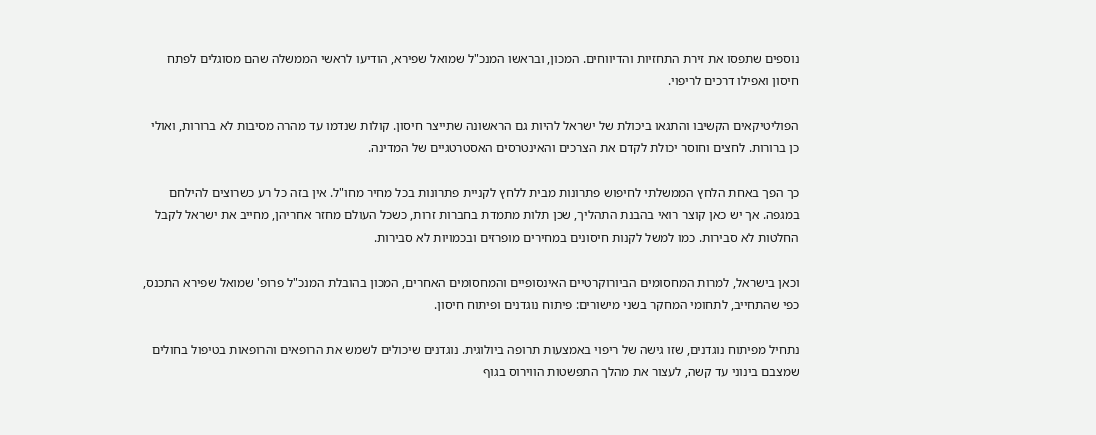נוספים שתפסו את זירת התחזיות והדיווחים. המכון, ובראשו המנכ"ל שמואל שפירא, הודיעו לראשי הממשלה שהם מסוגלים לפתח חיסון ואפילו דרכים לריפוי.

הפוליטיקאים הקשיבו והתגאו ביכולת של ישראל להיות גם הראשונה שתייצר חיסון. קולות שנדמו עד מהרה מסיבות לא ברורות, ואולי כן ברורות. לחצים וחוסר יכולת לקדם את הצרכים והאינטרסים האסטרטגיים של המדינה.

כך הפך באחת הלחץ הממשלתי לחיפוש פתרונות מבית ללחץ לקניית פתרונות בכל מחיר מחו"ל. אין בזה כל רע כשרוצים להילחם במגפה. אך יש כאן קוצר רואי בהבנת התהליך, שכן תלות מתמדת בחברות זרות, כשכל העולם מחזר אחריהן, מחייב את ישראל לקבל החלטות לא סבירות. כמו למשל לקנות חיסונים במחירים מופרזים ובכמויות לא סבירות.

וכאן בישראל, למרות המחסומים הביורוקרטיים האינסופיים והמחסומים האחרים, המכון בהובלת המנכ"ל פרופ' שמואל שפירא התכנס, כפי שהתחייב, לתחומי המחקר בשני מישורים: פיתוח נוגדנים ופיתוח חיסון.

נתחיל מפיתוח נוגדנים, שזו גישה של ריפוי באמצעות תרופה ביולוגית. נוגדנים שיכולים לשמש את הרופאים והרופאות בטיפול בחולים שמצבם בינוני עד קשה, לעצור את מהלך התפשטות הווירוס בגוף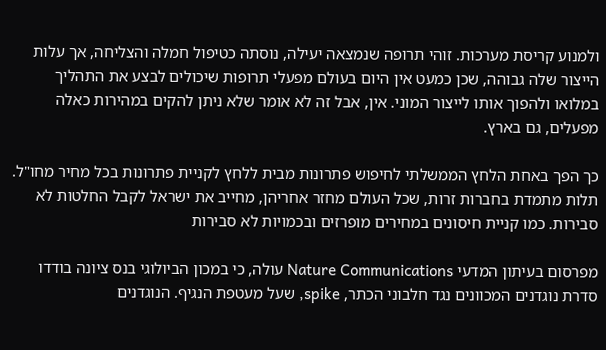ולמנוע קריסת מערכות. זוהי תרופה שנמצאה יעילה, נוסתה כטיפול חמלה והצליחה, אך עלות הייצור שלה גבוהה, שכן כמעט אין היום בעולם מפעלי תרופות שיכולים לבצע את התהליך במלואו ולהפוך אותו לייצור המוני. אין, אבל זה לא אומר שלא ניתן להקים במהירות כאלה מפעלים, גם בארץ.

כך הפך באחת הלחץ הממשלתי לחיפוש פתרונות מבית ללחץ לקניית פתרונות בכל מחיר מחו"ל. תלות מתמדת בחברות זרות, שכל העולם מחזר אחריהן, מחייב את ישראל לקבל החלטות לא סבירות. כמו קניית חיסונים במחירים מופרזים ובכמויות לא סבירות

מפרסום בעיתון המדעי Nature Communications עולה, כי במכון הביולוגי בנס ציונה בודדו סדרת נוגדנים המכוונים נגד חלבוני הכתר, spike, שעל מעטפת הנגיף. הנוגדנים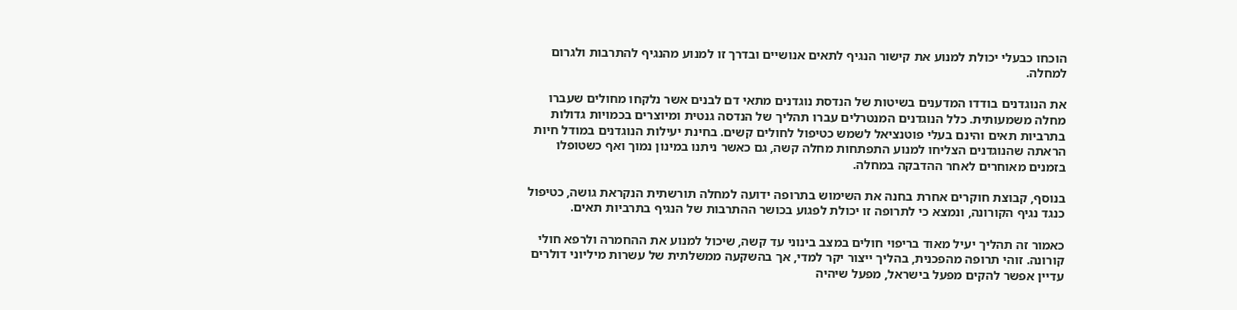הוכחו כבעלי יכולת למנוע את קישור הנגיף לתאים אנושיים ובדרך זו למנוע מהנגיף להתרבות ולגרום למחלה.

את הנוגדנים בודדו המדענים בשיטות של הנדסת נוגדנים מתאי דם לבנים אשר נלקחו מחולים שעברו מחלה משמעותית. כלל הנוגדנים המנטרלים עברו תהליך של הנדסה גנטית ומיוצרים בכמויות גדולות בתרביות תאים והינם בעלי פוטנציאל לשמש כטיפול לחולים קשים. בחינת יעילות הנוגדנים במודל חיות הראתה שהנוגדנים הצליחו למנוע התפתחות מחלה קשה, גם כאשר ניתנו במינון נמוך ואף כשטופלו בזמנים מאוחרים לאחר ההדבקה במחלה.

בנוסף, קבוצת חוקרים אחרת בחנה את השימוש בתרופה ידועה למחלה תורשתית הנקראת גושה, כטיפול כנגד נגיף הקורונה, ונמצא כי לתרופה זו יכולת לפגוע בכושר ההתרבות של הנגיף בתרביות תאים.

כאמור זה תהליך יעיל מאוד בריפוי חולים במצב בינוני עד קשה, שיכול למנוע את ההחמרה ולרפא חולי קורונה. זוהי תרופה מהפכנית, בהליך ייצור יקר למדי, אך בהשקעה ממשלתית של עשרות מיליוני דולרים עדיין אפשר להקים מפעל בישראל, מפעל שיהיה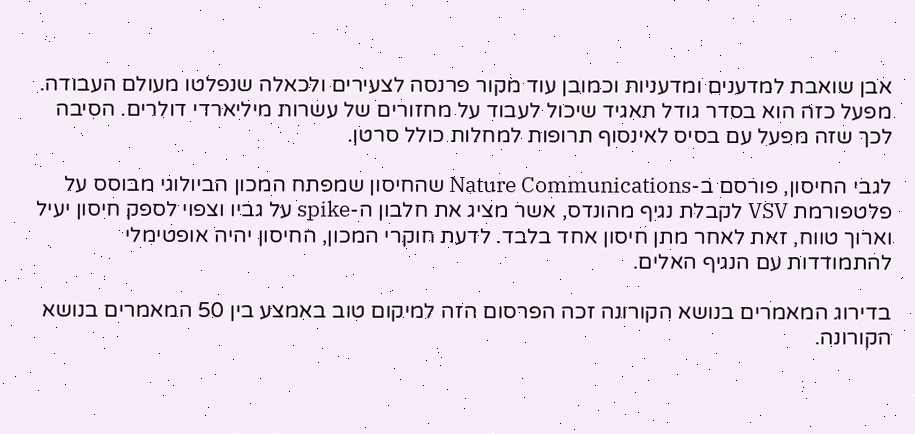אבן שואבת למדענים ומדעניות וכמובן עוד מקור פרנסה לצעירים ולכאלה שנפלטו מעולם העבודה. מפעל כזה הוא בסדר גודל תאגיד שיכול לעבוד על מחזורים של עשרות מיליארדי דולרים. הסיבה לכך שזה מפעל עם בסיס לאינסוף תרופות למחלות כולל סרטן.

לגבי החיסון, פורסם ב-Nature Communications שהחיסון שמפתח המכון הביולוגי מבוסס על פלטפורמת VSV לקבלת נגיף מהונדס, אשר מציג את חלבון ה-spike על גביו וצפוי לספק חיסון יעיל וארוך טווח, זאת לאחר מתן חיסון אחד בלבד. לדעת חוקרי המכון, החיסון יהיה אופטימלי להתמודדות עם הנגיף האלים.

בדירוג המאמרים בנושא הקורונה זכה הפרסום הזה למיקום טוב באמצע בין 50 המאמרים בנושא הקורונה.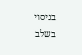בניסוי בשלב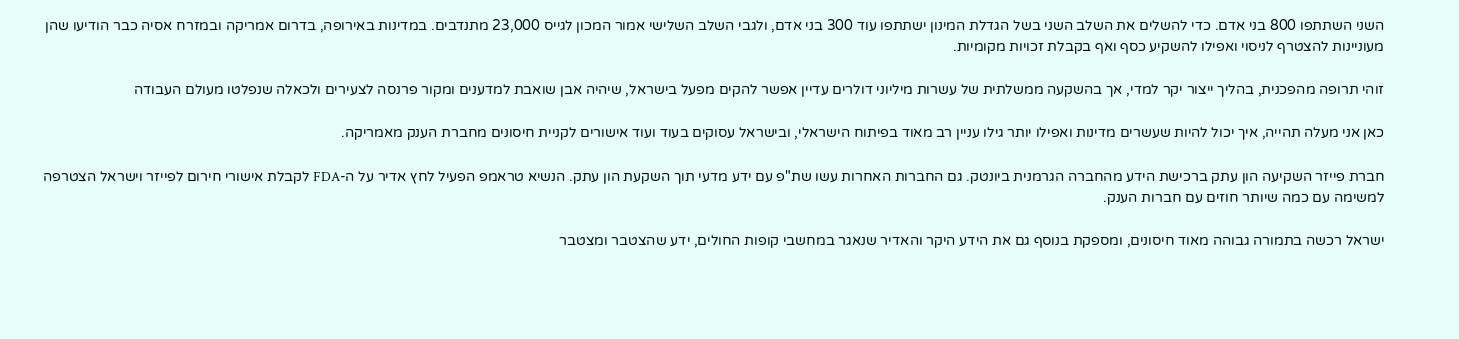השני השתתפו 800 בני אדם. כדי להשלים את השלב השני בשל הגדלת המינון ישתתפו עוד 300 בני אדם, ולגבי השלב השלישי אמור המכון לגייס 23,000 מתנדבים. במדינות באירופה, בדרום אמריקה ובמזרח אסיה כבר הודיעו שהן מעוניינות להצטרף לניסוי ואפילו להשקיע כסף ואף בקבלת זכויות מקומיות.

זוהי תרופה מהפכנית, בהליך ייצור יקר למדי, אך בהשקעה ממשלתית של עשרות מיליוני דולרים עדיין אפשר להקים מפעל בישראל, שיהיה אבן שואבת למדענים ומקור פרנסה לצעירים ולכאלה שנפלטו מעולם העבודה

כאן אני מעלה תהייה, איך יכול להיות שעשרים מדינות ואפילו יותר גילו עניין רב מאוד בפיתוח הישראלי, ובישראל עסוקים בעוד ועוד אישורים לקניית חיסונים מחברת הענק מאמריקה.

חברת פייזר השקיעה הון עתק ברכישת הידע מהחברה הגרמנית ביונטק. גם החברות האחרות עשו שת"פ עם ידע מדעי תוך השקעת הון עתק. הנשיא טראמפ הפעיל לחץ אדיר על ה-FDA לקבלת אישורי חירום לפייזר וישראל הצטרפה למשימה עם כמה שיותר חוזים עם חברות הענק.

ישראל רכשה בתמורה גבוהה מאוד חיסונים, ומספקת בנוסף גם את הידע היקר והאדיר שנאגר במחשבי קופות החולים, ידע שהצטבר ומצטבר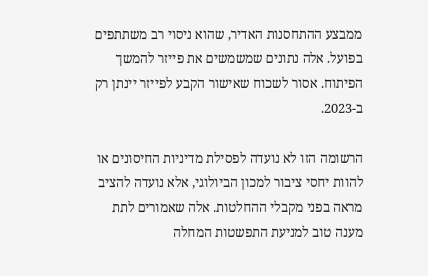ממבצע ההתחסנות האדיר, שהוא ניסוי רב משתתפים בפועל. אלה נתונים שמשמשים את פייזר להמשך הפיתוח. אסור לשכוח שאישור הקבע לפייזר יינתן רק ב-2023.

הרשומה הזו לא נועדה לפסילת מדיניות החיסונים או להוות יחסי ציבור למכון הביולוגי, אלא נועדה להציב מראה בפני מקבלי ההחלטות. אלה שאמורים לתת מענה טוב למניעת התפשטות המחלה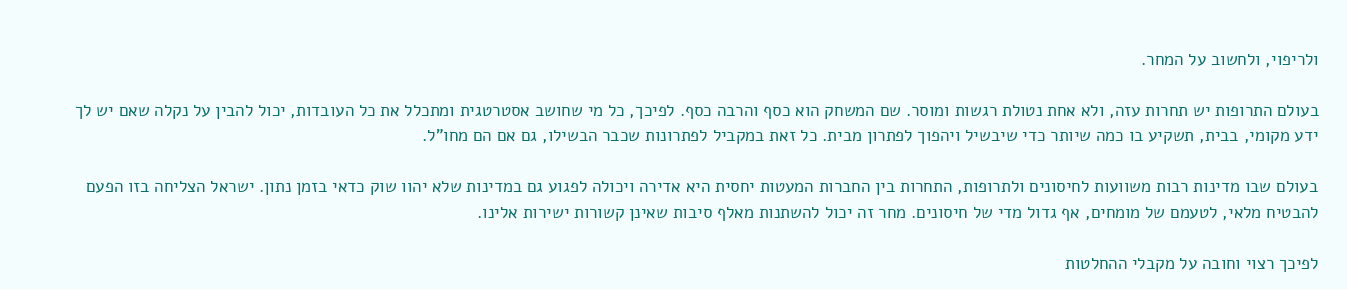ולריפוי, ולחשוב על המחר.

בעולם התרופות יש תחרות עזה, ולא אחת נטולת רגשות ומוסר. שם המשחק הוא כסף והרבה כסף. לפיכך, כל מי שחושב אסטרטגית ומתכלל את כל העובדות, יכול להבין על נקלה שאם יש לך ידע מקומי, בבית, תשקיע בו כמה שיותר כדי שיבשיל ויהפוך לפתרון מבית. כל זאת במקביל לפתרונות שכבר הבשילו, גם אם הם מחו"ל.

בעולם שבו מדינות רבות משוועות לחיסונים ולתרופות, התחרות בין החברות המעטות יחסית היא אדירה ויכולה לפגוע גם במדינות שלא יהוו שוק כדאי בזמן נתון. ישראל הצליחה בזו הפעם להבטיח מלאי, לטעמם של מומחים, אף גדול מדי של חיסונים. מחר זה יכול להשתנות מאלף סיבות שאינן קשורות ישירות אלינו.

לפיכך רצוי וחובה על מקבלי ההחלטות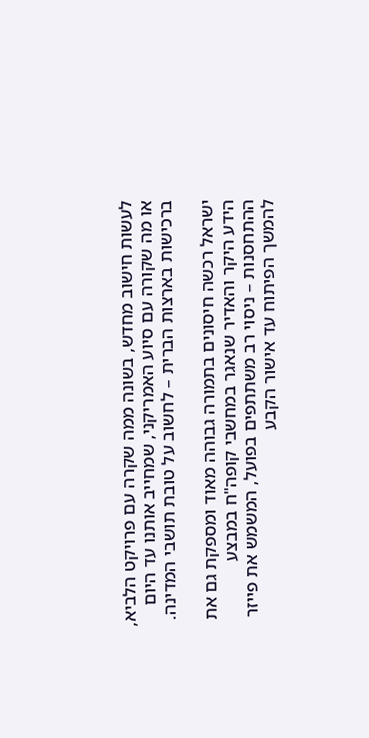לעשות חישוב מחדש, בשונה ממה שקרה עם פרויקט הלביא, או מה שקורה עם סיוע האמריקני, שמחייב אותנו עד היום ברכישות בארצות הברית – לחשוב על טובת תושבי המדינה.

ישראל רכשה חיסונים בתמורה גבוהה מאוד ומספקת גם את הידע היקר והאדיר שנאגר במחשבי קופה"ח במבצע ההתחסנות – ניסוי רב משתתפים בפועל, המשמש את פייזר להמשך הפיתוח עד אישור הקבע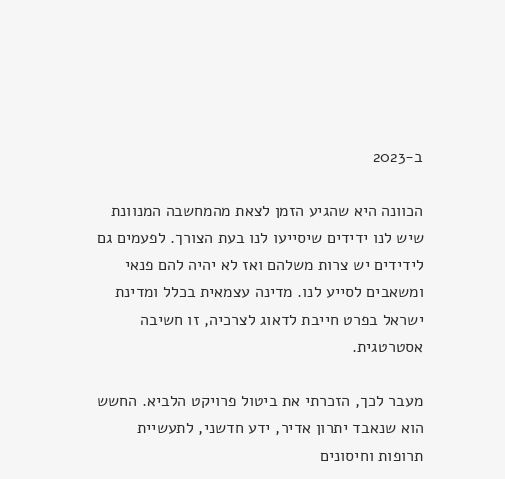ב-2023

הכוונה היא שהגיע הזמן לצאת מהמחשבה המנוונת שיש לנו ידידים שיסייעו לנו בעת הצורך. לפעמים גם לידידים יש צרות משלהם ואז לא יהיה להם פנאי ומשאבים לסייע לנו. מדינה עצמאית בכלל ומדינת ישראל בפרט חייבת לדאוג לצרכיה, זו חשיבה אסטרטגית.

מעבר לכך, הזכרתי את ביטול פרויקט הלביא. החשש הוא שנאבד יתרון אדיר, ידע חדשני, לתעשיית תרופות וחיסונים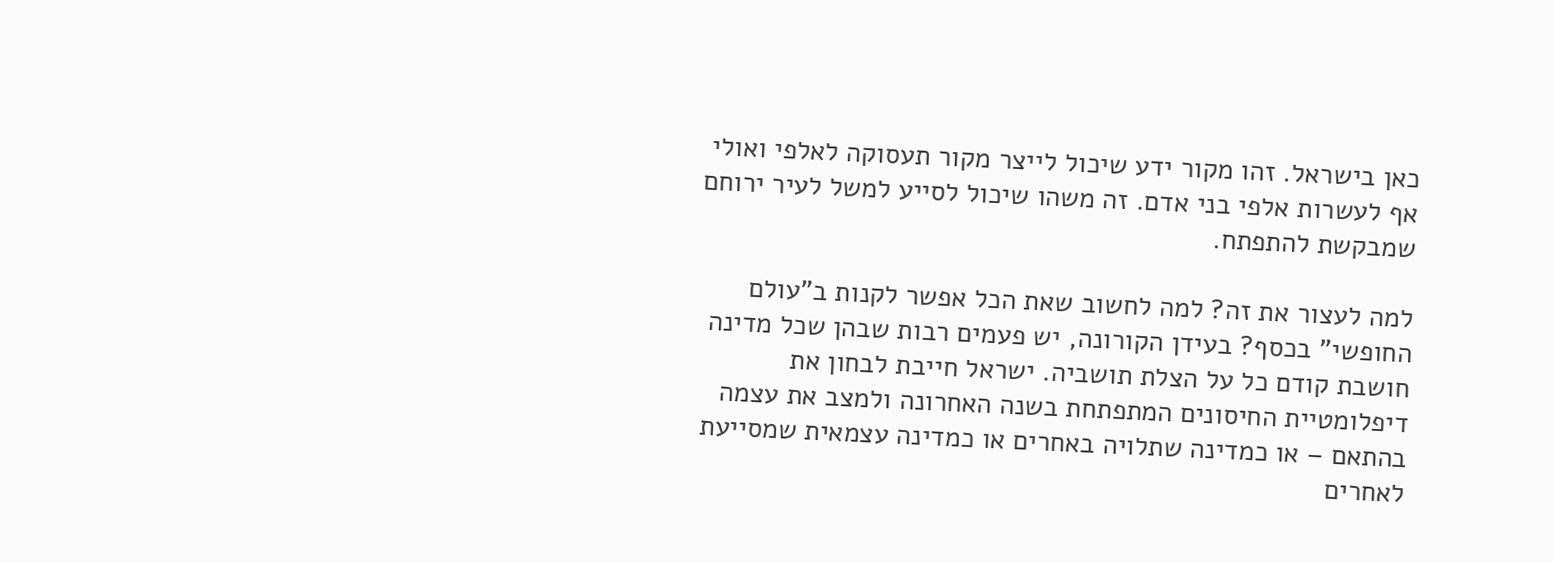כאן בישראל. זהו מקור ידע שיכול לייצר מקור תעסוקה לאלפי ואולי אף לעשרות אלפי בני אדם. זה משהו שיכול לסייע למשל לעיר ירוחם שמבקשת להתפתח.

למה לעצור את זה? למה לחשוב שאת הכל אפשר לקנות ב"עולם החופשי" בכסף? בעידן הקורונה, יש פעמים רבות שבהן שכל מדינה חושבת קודם כל על הצלת תושביה. ישראל חייבת לבחון את דיפלומטיית החיסונים המתפתחת בשנה האחרונה ולמצב את עצמה בהתאם – או כמדינה שתלויה באחרים או כמדינה עצמאית שמסייעת לאחרים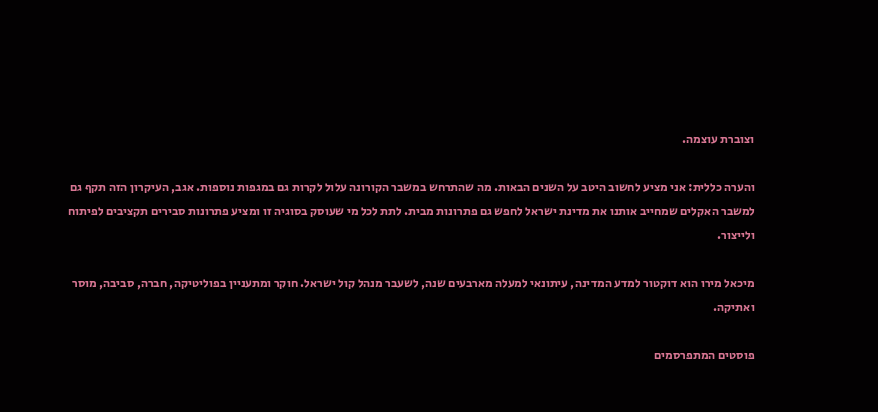וצוברת עוצמה.

והערה כללית: אני מציע לחשוב היטב על השנים הבאות. מה שהתרחש במשבר הקורונה עלול לקרות גם במגפות נוספות. אגב, העיקרון הזה תקף גם למשבר האקלים שמחייב אותנו את מדינת ישראל לחפש גם פתרונות מבית. לתת לכל מי שעוסק בסוגיה זו ומציע פתרונות סבירים תקציבים לפיתוח ולייצור.

מיכאל מירו הוא דוקטור למדע המדינה, עיתונאי למעלה מארבעים שנה, לשעבר מנהל קול ישראל. חוקר ומתעניין בפוליטיקה, חברה, סביבה, מוסר ואתיקה.

פוסטים המתפרסמים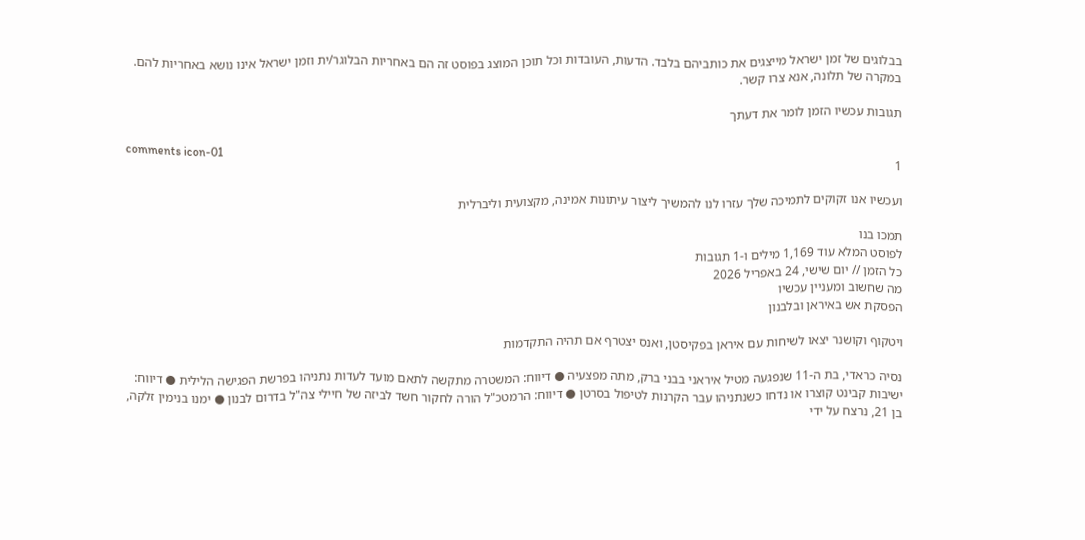בבלוגים של זמן ישראל מייצגים את כותביהם בלבד. הדעות, העובדות וכל תוכן המוצג בפוסט זה הם באחריות הבלוגר/ית וזמן ישראל אינו נושא באחריות להם. במקרה של תלונה, אנא צרו קשר.

תגובות עכשיו הזמן לומר את דעתך

comments icon-01
1

ועכשיו אנו זקוקים לתמיכה שלך עזרו לנו להמשיך ליצור עיתונות אמינה, מקצועית וליברלית

תמכו בנו
לפוסט המלא עוד 1,169 מילים ו-1 תגובות
כל הזמן // יום שישי, 24 באפריל 2026
מה שחשוב ומעניין עכשיו
הפסקת אש באיראן ובלבנון

ויטקוף וקושנר יצאו לשיחות עם איראן בפקיסטן, ואנס יצטרף אם תהיה התקדמות

נסיה כראדי, בת ה-11 שנפגעה מטיל איראני בבני ברק, מתה מפצעיה ● דיווח: המשטרה מתקשה לתאם מועד לעדות נתניהו בפרשת הפגישה הלילית ● דיווח: ישיבות קבינט קוצרו או נדחו כשנתניהו עבר הקרנות לטיפול בסרטן ● דיווח: הרמטכ"ל הורה לחקור חשד לביזה של חיילי צה"ל בדרום לבנון ● ימנו בנימין זלקה, בן 21, נרצח על ידי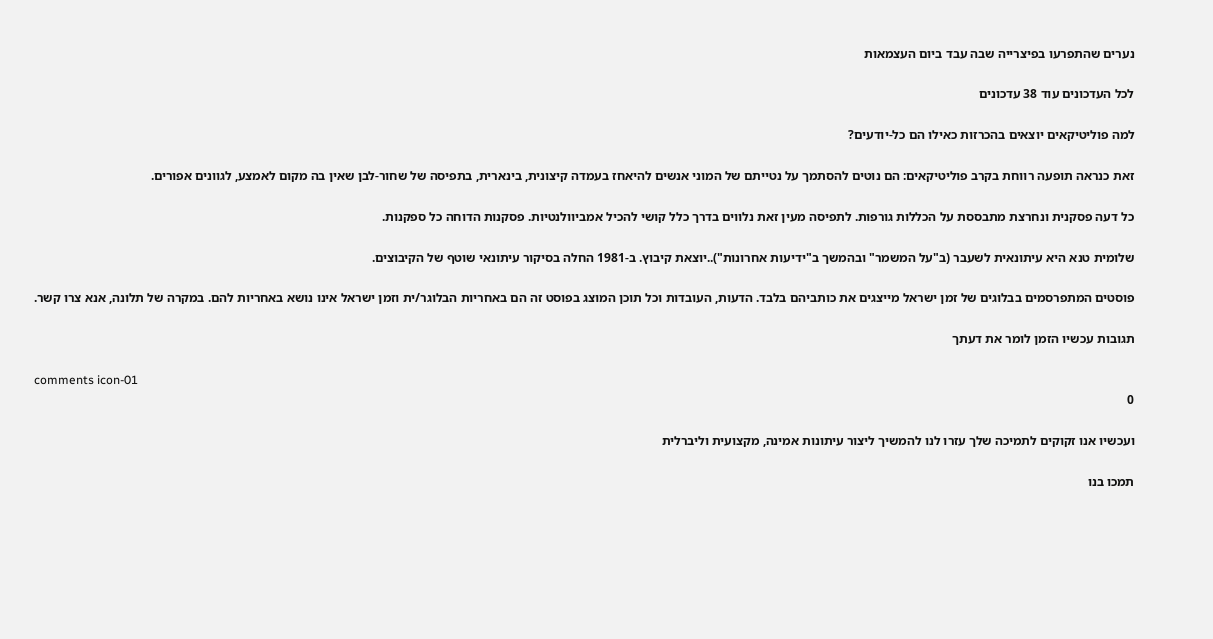נערים שהתפרעו בפיצרייה שבה עבד ביום העצמאות

לכל העדכונים עוד 38 עדכונים

למה פוליטיקאים יוצאים בהכרזות כאילו הם כל-יודעים?

זאת כנראה תופעה רווחת בקרב פוליטיקאים: הם נוטים להסתמך על נטייתם של המוני אנשים להיאחז בעמדה קיצונית, בינארית, בתפיסה של שחור-לבן שאין בה מקום לאמצע, לגוונים אפורים.

כל דעה פסקנית ונחרצת מתבססת על הכללות גורפות. לתפיסה מעין זאת נלווים בדרך כלל קושי להכיל אמביוולנטיות. פסקנות הדוחה כל ספקנות.

שלומית טנא היא עיתונאית לשעבר (ב"על המשמר" ובהמשך ב"ידיעות אחרונות")..יוצאת קיבוץ. ב-1981 החלה בסיקור עיתונאי שוטף של הקיבוצים.

פוסטים המתפרסמים בבלוגים של זמן ישראל מייצגים את כותביהם בלבד. הדעות, העובדות וכל תוכן המוצג בפוסט זה הם באחריות הבלוגר/ית וזמן ישראל אינו נושא באחריות להם. במקרה של תלונה, אנא צרו קשר.

תגובות עכשיו הזמן לומר את דעתך

comments icon-01
0

ועכשיו אנו זקוקים לתמיכה שלך עזרו לנו להמשיך ליצור עיתונות אמינה, מקצועית וליברלית

תמכו בנו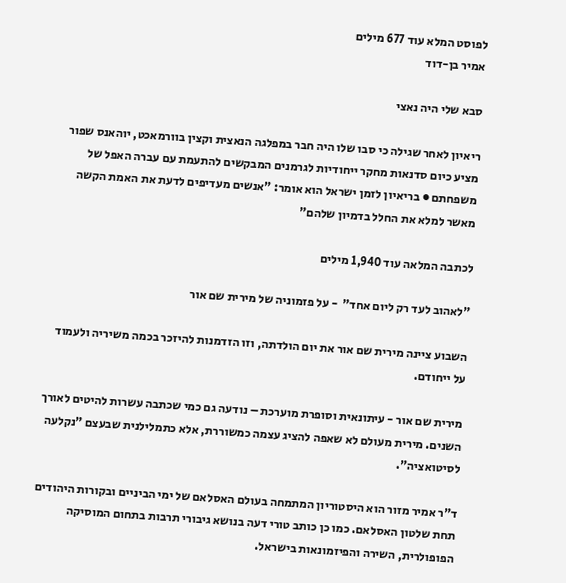לפוסט המלא עוד 677 מילים
אמיר בן-דוד

סבא שלי היה נאצי

ריאיון לאחר שגילה כי סבו שלו היה חבר במפלגה הנאצית וקצין בוורמאכט, יוהאנס שפור מציע כיום סדנאות מחקר ייחודיות לגרמנים המבקשים להתעמת עם עברה האפל של משפחתם ● בריאיון לזמן ישראל הוא אומר: "אנשים מעדיפים לדעת את האמת הקשה מאשר למלא את החלל בדמיון שלהם"

לכתבה המלאה עוד 1,940 מילים

"לאהוב לעד רק ליום אחד"  - על פזמוניה של מירית שם אור

השבוע ציינה מירית שם אור את יום הולדתה, וזו הזדמנות להיזכר בכמה משיריה ולעמוד על ייחודם.

מירית שם אור - עיתונאית וסופרת מוערכת – נודעה גם כמי שכתבה עשרות להיטים לאורך השנים. מירית מעולם לא שאפה להציג עצמה כמשוררת, אלא כתמלילנית שבעצם "נקלעה לסיטואציה".

ד"ר אמיר מזור הוא היסטוריון המתמחה בעולם האסלאם של ימי הביניים ובקורות היהודים תחת שלטון האסלאם. כמו כן כותב טורי דעה בנושא גיבורי תרבות בתחום המוסיקה הפופולרית, השירה והפיזמונאות בישראל.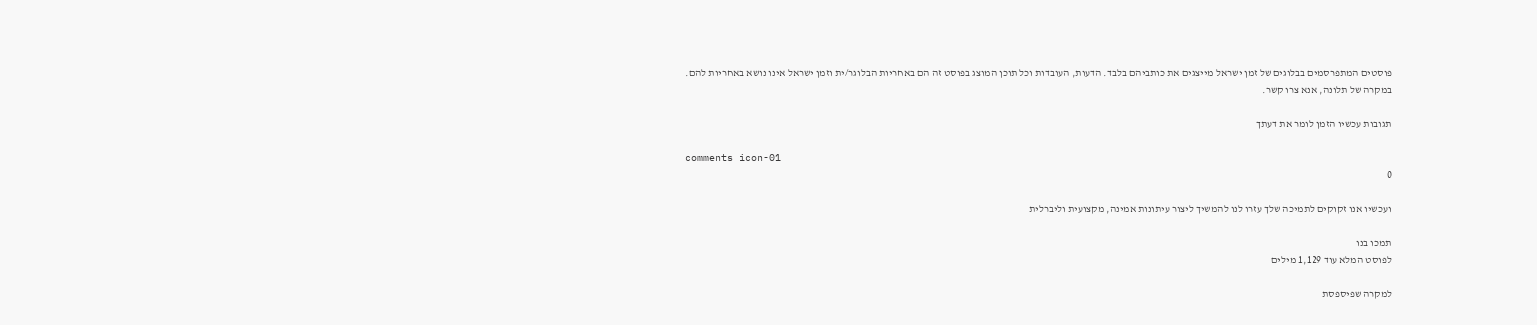פוסטים המתפרסמים בבלוגים של זמן ישראל מייצגים את כותביהם בלבד. הדעות, העובדות וכל תוכן המוצג בפוסט זה הם באחריות הבלוגר/ית וזמן ישראל אינו נושא באחריות להם. במקרה של תלונה, אנא צרו קשר.

תגובות עכשיו הזמן לומר את דעתך

comments icon-01
0

ועכשיו אנו זקוקים לתמיכה שלך עזרו לנו להמשיך ליצור עיתונות אמינה, מקצועית וליברלית

תמכו בנו
לפוסט המלא עוד 1,129 מילים

למקרה שפיספסת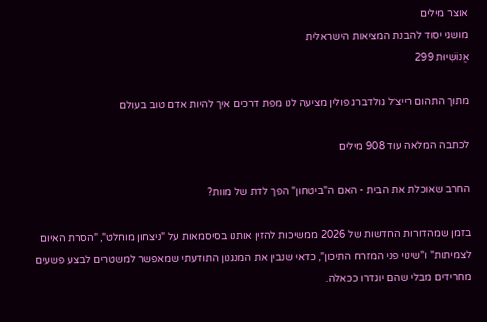אוצר מילים
מושגי יסוד להבנת המציאות הישראלית
אֱנוֹשִׁיּוּת 299

מתוך התהום רייצ׳ל גולדברג פולין מציעה לנו מפת דרכים איך להיות אדם טוב בעולם

לכתבה המלאה עוד 908 מילים

החרב שאוכלת את הבית - האם ה"ביטחון" הפך לדת של מוות?

בזמן שמהדורות החדשות של 2026 ממשיכות להזין אותנו בסיסמאות על "ניצחון מוחלט", "הסרת האיום לצמיתות" ו"שינוי פני המזרח התיכון", כדאי שנבין את המנגנון התודעתי שמאפשר למשטרים לבצע פשעים מחרידים מבלי שהם יוגדרו ככאלה.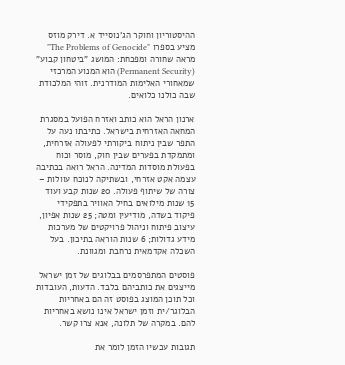ההיסטוריון וחוקר הג'נוסייד א. דירק מוזס מציע בספרו "The Problems of Genocide" מראה שחורה ומפכחת: המושג "ביטחון קבוע" (Permanent Security) הוא המנוע המרכזי שמאחורי האלימות המודרנית. זוהי המלכודת שבה כולנו כלואים.

ארנון הראל הוא כותב ואזרח הפועל במסגרת המחאה האזרחית בישראל. כתיבתו נעה על התפר שבין ניתוח ביקורתי לפעולה אזרחית, ומתמקדת בפערים שבין חוק, מוסר וכוח בפעולת מוסדות המדינה. הראל רואה בכתיבה עצמה אקט אזרחי, ובשתיקה לנוכח עוולות – צורה של שיתוף פעולה. 20 שנות קבע ועוד 15 שנות מילואים בחיל האוויר בתפקידי פיקוד בשדה, מודיעין ומטה; 25 שנות אפיון, עיצוב פיתוח וניהול פרויקטים של מערכות מידע גדולות; 6 שנות הוראה בתיכון. בעל השכלה אקדמאית נרחבת ומגוונת.

פוסטים המתפרסמים בבלוגים של זמן ישראל מייצגים את כותביהם בלבד. הדעות, העובדות וכל תוכן המוצג בפוסט זה הם באחריות הבלוגר/ית וזמן ישראל אינו נושא באחריות להם. במקרה של תלונה, אנא צרו קשר.

תגובות עכשיו הזמן לומר את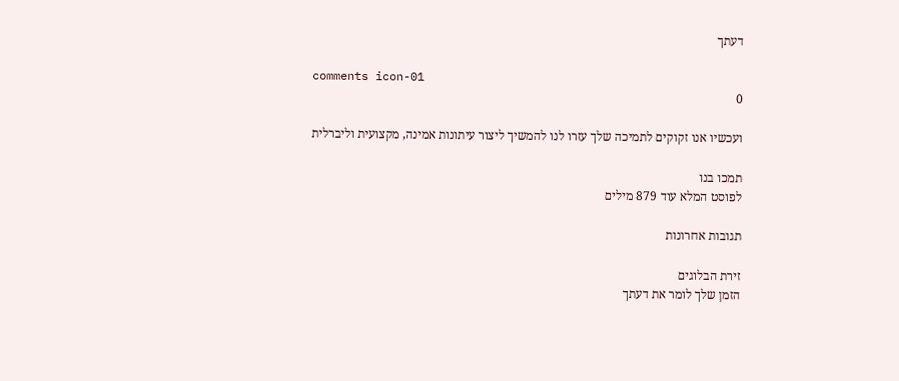דעתך

comments icon-01
0

ועכשיו אנו זקוקים לתמיכה שלך עזרו לנו להמשיך ליצור עיתונות אמינה, מקצועית וליברלית

תמכו בנו
לפוסט המלא עוד 879 מילים

תגובות אחרונות

זירת הבלוגים
הזמן שלך לומר את דעתך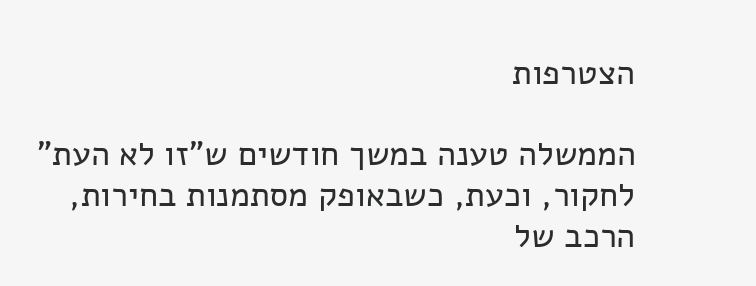הצטרפות

הממשלה טענה במשך חודשים ש"זו לא העת" לחקור, וכעת, כשבאופק מסתמנות בחירות, הרכב של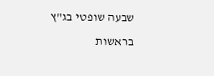שבעה שופטי בג"ץ בראשות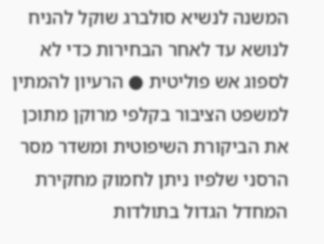המשנה לנשיא סולברג שוקל להניח לנושא עד לאחר הבחירות כדי לא לספוג אש פוליטית ● הרעיון להמתין למשפט הציבור בקלפי מרוקן מתוכן את הביקורת השיפוטית ומשדר מסר הרסני שלפיו ניתן לחמוק מחקירת המחדל הגדול בתולדות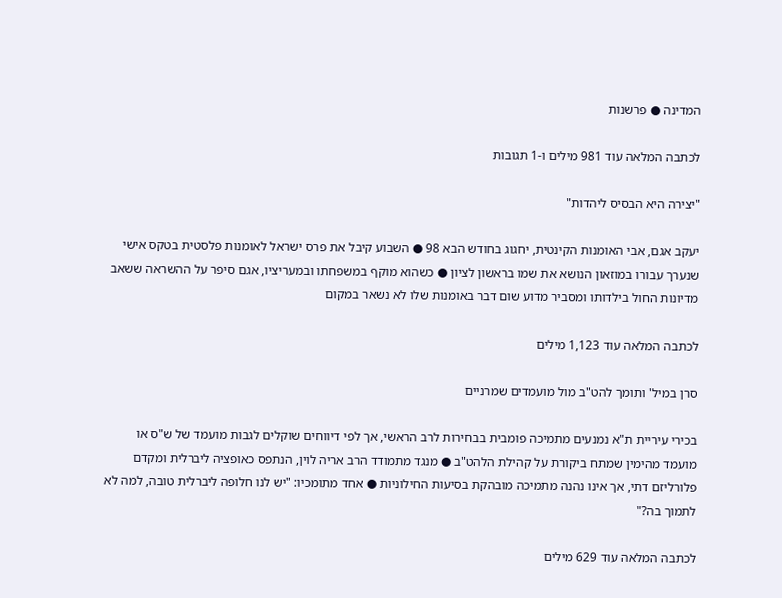המדינה ● פרשנות

לכתבה המלאה עוד 981 מילים ו-1 תגובות

"יצירה היא הבסיס ליהדות"

יעקב אגם, אבי האומנות הקינטית, יחגוג בחודש הבא 98 ● השבוע קיבל את פרס ישראל לאומנות פלסטית בטקס אישי שנערך עבורו במוזאון הנושא את שמו בראשון לציון ● כשהוא מוקף במשפחתו ובמעריציו, אגם סיפר על ההשראה ששאב מדיונות החול בילדותו ומסביר מדוע שום דבר באומנות שלו לא נשאר במקום

לכתבה המלאה עוד 1,123 מילים

סרן במיל' ותומך להט"ב מול מועמדים שמרניים

בכירי עיריית ת"א נמנעים מתמיכה פומבית בבחירות לרב הראשי, אך לפי דיווחים שוקלים לגבות מועמד של ש"ס או מועמד מהימין שמתח ביקורת על קהילת הלהט"ב ● מנגד מתמודד הרב אריה לוין, הנתפס כאופציה ליברלית ומקדם פלורליזם דתי, אך אינו נהנה מתמיכה מובהקת בסיעות החילוניות ● אחד מתומכיו: "יש לנו חלופה ליברלית טובה, למה לא לתמוך בה?"

לכתבה המלאה עוד 629 מילים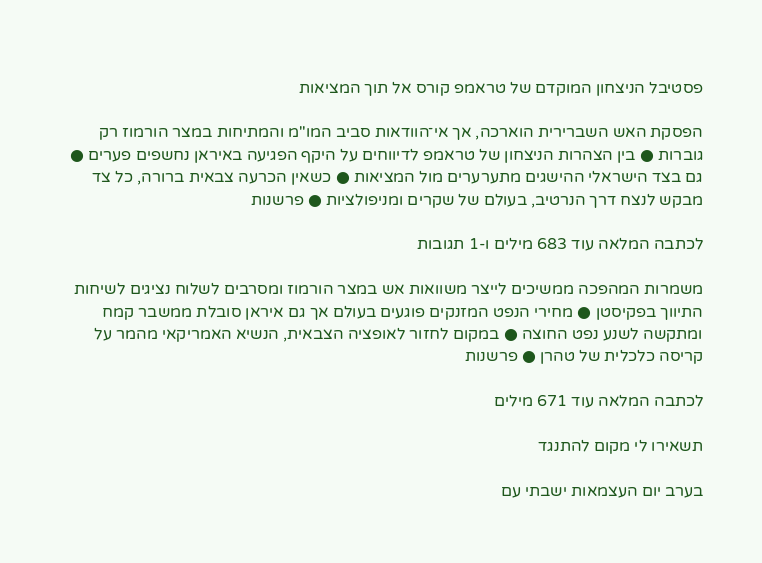פסטיבל הניצחון המוקדם של טראמפ קורס אל תוך המציאות

הפסקת האש השברירית הוארכה, אך אי־הוודאות סביב המו"מ והמתיחות במצר הורמוז רק גוברות ● בין הצהרות הניצחון של טראמפ לדיווחים על היקף הפגיעה באיראן נחשפים פערים ● גם בצד הישראלי ההישגים מתערערים מול המציאות ● כשאין הכרעה צבאית ברורה, כל צד מבקש לנצח דרך הנרטיב, בעולם של שקרים ומניפולציות ● פרשנות

לכתבה המלאה עוד 683 מילים ו-1 תגובות

משמרות המהפכה ממשיכים לייצר משוואות אש במצר הורמוז ומסרבים לשלוח נציגים לשיחות התיווך בפקיסטן ● מחירי הנפט המזנקים פוגעים בעולם אך גם איראן סובלת ממשבר קמח ומתקשה לשנע נפט החוצה ● במקום לחזור לאופציה הצבאית, הנשיא האמריקאי מהמר על קריסה כלכלית של טהרן ● פרשנות

לכתבה המלאה עוד 671 מילים

תשאירו לי מקום להתנגד

בערב יום העצמאות ישבתי עם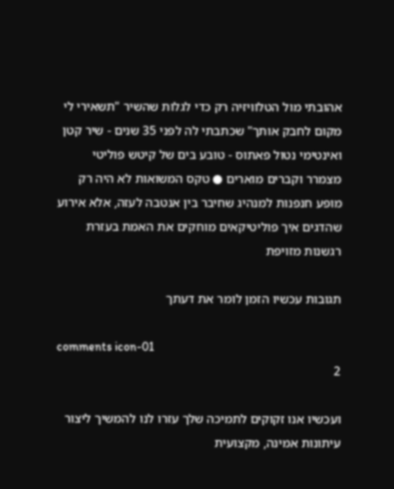אהובתי מול הטלוויזיה רק כדי לגלות שהשיר "תשאירי לי מקום לחבק אותך" שכתבתי לה לפני 35 שנים - שיר קטן ואינטימי נטול פאתוס - טובע בים של קיטש פוליטי מצמרר וקברים מוארים ● טקס המשואות לא היה רק מופע חנפנות למנהיג שחיבר בין אנטבה לעזה, אלא אירוע שהדגים איך פוליטיקאים מוחקים את האמת בעזרת רגשנות מזויפת

תגובות עכשיו הזמן לומר את דעתך

comments icon-01
2

ועכשיו אנו זקוקים לתמיכה שלך עזרו לנו להמשיך ליצור עיתונות אמינה, מקצועית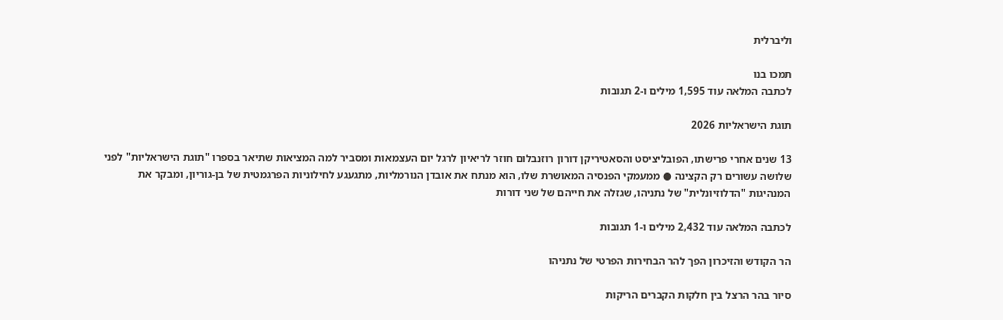וליברלית

תמכו בנו
לכתבה המלאה עוד 1,595 מילים ו-2 תגובות

תוגת הישראליות 2026

13 שנים אחרי פרישתו, הפובליציסט והסאטיריקן דורון רוזנבלום חוזר לריאיון לרגל יום העצמאות ומסביר למה המציאות שתיאר בספרו "תוגת הישראליות" לפני שלושה עשורים רק הקצינה ● ממעמקי הפנסיה המאושרת שלו, הוא מנתח את אובדן הנורמליות, מתגעגע לחילוניות הפרגמטית של בן-גוריון, ומבקר את המנהיגות "הדלוזיונלית" של נתניהו, שגזלה את חייהם של שני דורות

לכתבה המלאה עוד 2,432 מילים ו-1 תגובות

הר הקודש והזיכרון הפך להר הבחירות הפרטי של נתניהו

סיור בהר הרצל בין חלקות הקברים הריקות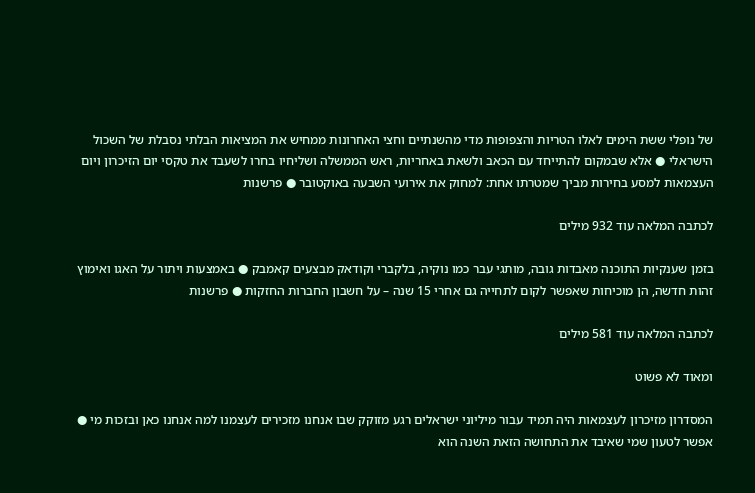של נופלי ששת הימים לאלו הטריות והצפופות מדי מהשנתיים וחצי האחרונות ממחיש את המציאות הבלתי נסבלת של השכול הישראלי ● אלא שבמקום להתייחד עם הכאב ולשאת באחריות, ראש הממשלה ושליחיו בחרו לשעבד את טקסי יום הזיכרון ויום העצמאות למסע בחירות מביך שמטרתו אחת: למחוק את אירועי השבעה באוקטובר ● פרשנות

לכתבה המלאה עוד 932 מילים

בזמן שענקיות התוכנה מאבדות גובה, מותגי עבר כמו נוקיה, בלקברי וקודאק מבצעים קאמבק ● באמצעות ויתור על האגו ואימוץ זהות חדשה, הן מוכיחות שאפשר לקום לתחייה גם אחרי 15 שנה – על חשבון החברות החזקות ● פרשנות

לכתבה המלאה עוד 581 מילים

ומאוד לא פשוט

המסדרון מזיכרון לעצמאות היה תמיד עבור מיליוני ישראלים רגע מזוקק שבו אנחנו מזכירים לעצמנו למה אנחנו כאן ובזכות מי ● אפשר לטעון שמי שאיבד את התחושה הזאת השנה הוא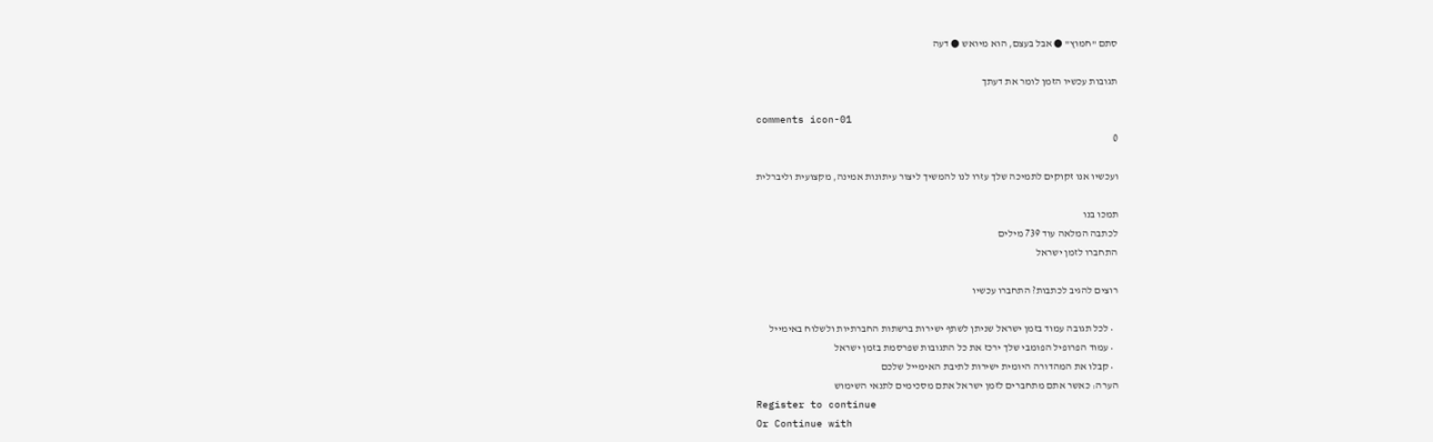סתם "חמוץ" ● אבל בעצם, הוא מיואש ● דעה

תגובות עכשיו הזמן לומר את דעתך

comments icon-01
0

ועכשיו אנו זקוקים לתמיכה שלך עזרו לנו להמשיך ליצור עיתונות אמינה, מקצועית וליברלית

תמכו בנו
לכתבה המלאה עוד 739 מילים
התחברו לזמן ישראל

רוצים להגיב לכתבות? התחברו עכשיו

  • לכל תגובה עמוד בזמן ישראל שניתן לשתף ישירות ברשתות החברתיות ולשלוח באימייל
  • עמוד הפרופיל הפומבי שלך ירכז את כל התגובות שפרסמת בזמן ישראל
  • קבלו את המהדורה היומית ישירות לתיבת האימייל שלכם
הערה: כאשר אתם מתחברים לזמן ישראל אתם מסכימים לתנאי השימוש
Register to continue
Or Continue with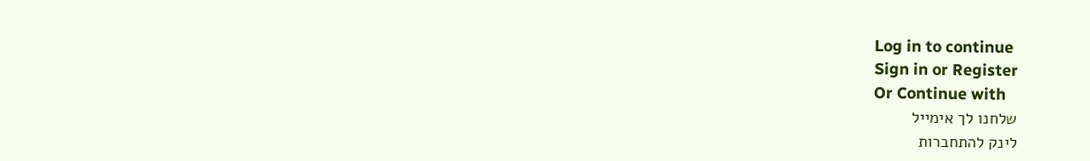Log in to continue
Sign in or Register
Or Continue with
שלחנו לך אימייל
לינק להתחברות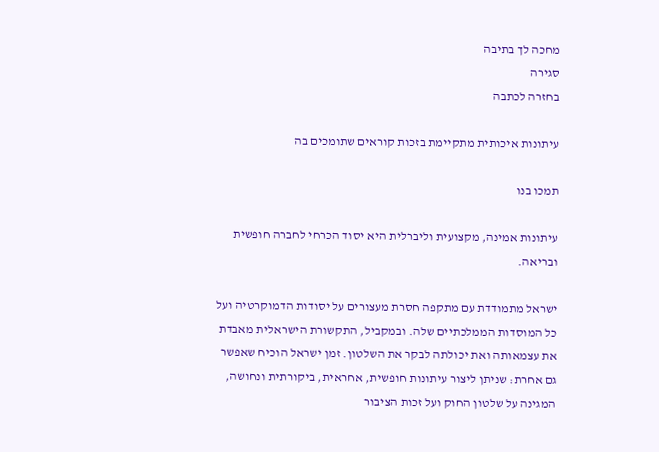מחכה לך בתיבה
סגירה
בחזרה לכתבה

עיתונות איכותית מתקיימת בזכות קוראים שתומכים בה

תמכו בנו

עיתונות אמינה, מקצועית וליברלית היא יסוד הכרחי לחברה חופשית ובריאה.

ישראל מתמודדת עם מתקפה חסרת מעצורים על יסודות הדמוקרטיה ועל כל המוסדות הממלכתיים שלה. ובמקביל, התקשורת הישראלית מאבדת את עצמאותה ואת יכולתה לבקר את השלטון. זמן ישראל הוכיח שאפשר גם אחרת: שניתן ליצור עיתונות חופשית, אחראית, ביקורתית ונחושה, המגינה על שלטון החוק ועל זכות הציבור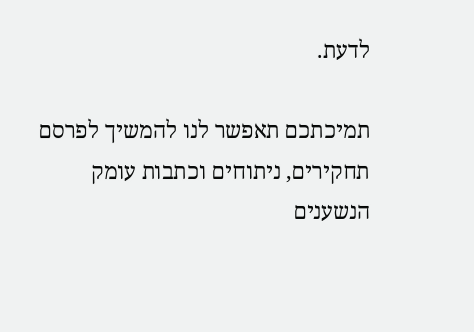לדעת.

תמיכתכם תאפשר לנו להמשיך לפרסם תחקירים, ניתוחים וכתבות עומק הנשענים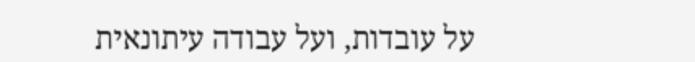על עובדות, ועל עבודה עיתונאית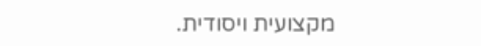מקצועית ויסודית.